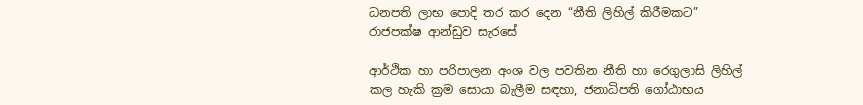ධනපති ලාභ පොදි තර කර දෙන “නීති ලිහිල් කිරීමකට” රාජපක්ෂ ආන්ඩුව සැරසේ

ආර්ථික හා පරිපාලන අංශ වල පවතින නීති හා රෙගුලාසි ලිහිල් කල හැකි ක්‍රම සොයා බැලීම සඳහා, ජනාධිපති ගෝඨාභය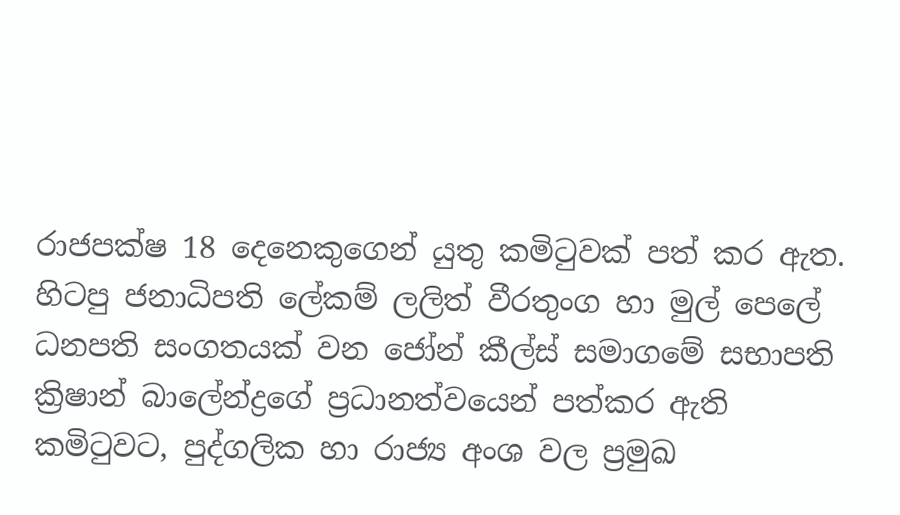රාජපක්ෂ 18 දෙනෙකුගෙන් යුතු කමිටුවක් පත් කර ඇත. හිටපු ජනාධිපති ලේකම් ලලිත් වීරතුංග හා මුල් පෙලේ ධනපති සංගතයක් වන ජෝන් කීල්ස් සමාගමේ සභාපති ක්‍රිෂාන් බාලේන්ද්‍රගේ ප්‍රධානත්වයෙන් පත්කර ඇති කමිටුවට, පුද්ගලික හා රාජ්‍ය අංශ වල ප්‍රමුඛ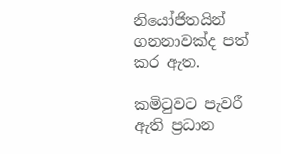නියෝජිතයින් ගනනාවක්ද පත් කර ඇත.

කමිටුවට පැවරී ඇති ප්‍රධාන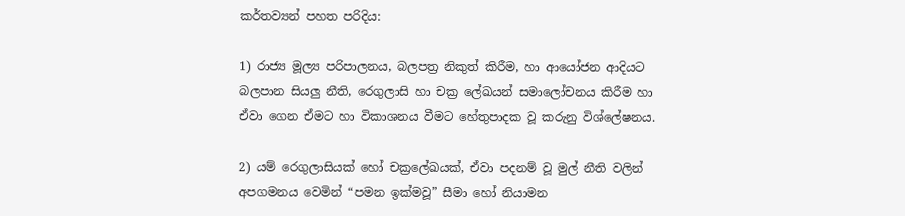කර්තව්‍යන් පහත පරිදිය:

1) රාජ්‍ය මූල්‍ය පරිපාලනය, බලපත්‍ර නිකුත් කිරීම, හා ආයෝජන ආදියට බලපාන සියලු නීති, රෙගුලාසි හා චක්‍ර ලේඛයන් සමාලෝචනය කිරීම හා ඒවා ගෙන ඒමට හා විකාශනය වීමට හේතුපාදක වූ කරුනු විශ්ලේෂනය.

2) යම් රෙගුලාසියක් හෝ චක්‍රලේඛයක්, ඒවා පදනම් වූ මුල් නීති වලින් අපගමනය වෙමින් “පමන ඉක්මවූ” සීමා හෝ නියාමන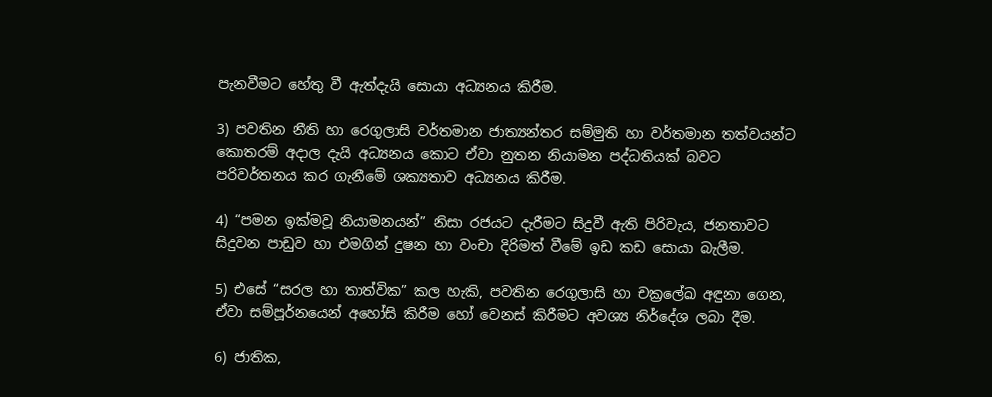පැනවීමට හේතු වී ඇත්දැයි සොයා අධ්‍යනය කිරීම.

3) පවතින නීති හා රෙගුලාසි වර්තමාන ජාත්‍යන්තර සම්මුති හා වර්තමාන තත්වයන්ට කොතරම් අදාල දැයි අධ්‍යනය කොට ඒවා නුතන නියාමන පද්ධතියක් බවට පරිවර්තනය කර ගැනීමේ ශක්‍යතාව අධ්‍යනය කිරීම.

4) “පමන ඉක්මවූ නියාමනයන්” නිසා රජයට දැරීමට සිදුවී ඇති පිරිවැය, ජනතාවට සිදුවන පාඩුව හා එමගින් දුෂන හා වංචා දිරිමත් වීමේ ඉඩ කඩ සොයා බැලීම.

5) එසේ “සරල හා තාත්වික” කල හැකි, පවතින රෙගුලාසි හා චක්‍රලේඛ අඳුනා ගෙන, ඒවා සම්පූර්නයෙන් අහෝසි කිරීම හෝ වෙනස් කිරීමට අවශ්‍ය නිර්දේශ ලබා දීම.

6) ජාතික,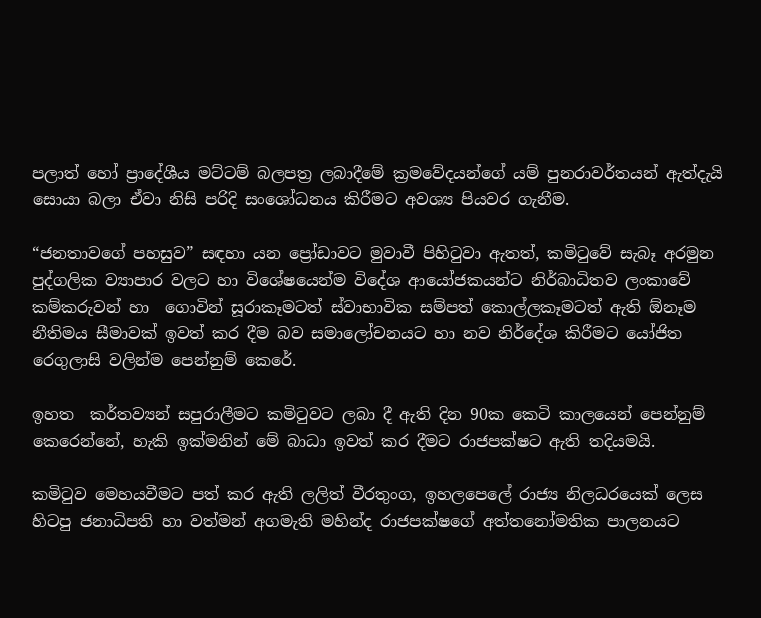පලාත් හෝ ප්‍රාදේශීය මට්ටම් බලපත්‍ර ලබාදීමේ ක්‍රමවේදයන්ගේ යම් පුනරාවර්තයන් ඇත්දැයි සොයා බලා ඒවා නිසි පරිදි සංශෝධනය කිරීමට අවශ්‍ය පියවර ගැනීම.

“ජනතාවගේ පහසුව” සඳහා යන ප්‍රෝඩාවට මුවාවී පිහිටුවා ඇතත්, කමිටුවේ සැබෑ අරමුන පුද්ගලික ව්‍යාපාර වලට හා විශේෂයෙන්ම විදේශ ආයෝජකයන්ට නිර්බාධිතව ලංකාවේ කම්කරුවන් හා  ගොවින් සූරාකෑමටත් ස්වාභාවික සම්පත් කොල්ලකෑමටත් ඇති ඕනෑම නීතිමය සීමාවක් ඉවත් කර දීම බව සමාලෝචනයට හා නව නිර්දේශ කිරීමට යෝජිත රෙගුලාසි වලින්ම පෙන්නුම් කෙරේ.

ඉහත  කර්තව්‍යන් සපුරාලීමට කමිටුවට ලබා දී ඇති දින 90ක කෙටි කාලයෙන් පෙන්නුම් කෙරෙන්නේ, හැකි ඉක්මනින් මේ බාධා ඉවත් කර දීමට රාජපක්ෂට ඇති තදියමයි.

කමිටුව මෙහයවීමට පත් කර ඇති ලලිත් වීරතුංග, ඉහලපෙලේ රාජ්‍ය නිලධරයෙක් ලෙස හිටපු ජනාධිපති හා වත්මන් අගමැති මහින්ද රාජපක්ෂගේ අත්තනෝමතික පාලනයට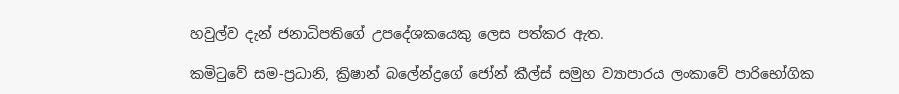හවුල්ව දැන් ජනාධිපතිගේ උපදේශකයෙකු ලෙස පත්කර ඇත.

කමිටුවේ සම-ප්‍රධානි, ක්‍රිෂාන් බලේන්ද්‍රගේ ජෝන් කීල්ස් සමුහ ව්‍යාපාරය ලංකාවේ පාරිභෝගික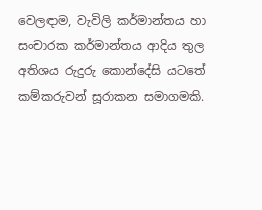වෙලඳාම, වැවිලි කර්මාන්තය හා සංචාරක කර්මාන්තය ආදිය තුල අතිශය රුදුරු කොන්දේසි යටතේ කම්කරුවන් සූරාකන සමාගමකි.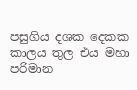පසුගිය දශක දෙකක කාලය තුල එය මහා පරිමාන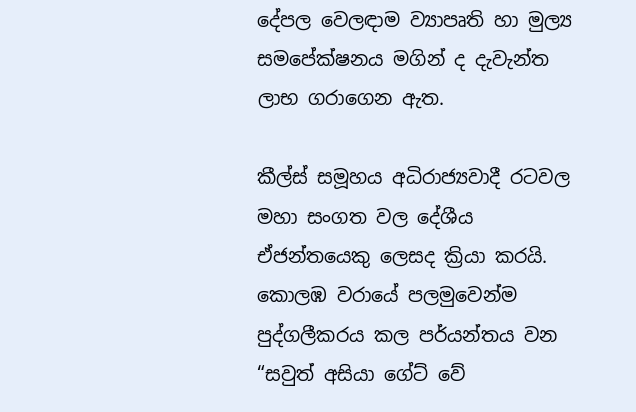දේපල වෙලඳාම ව්‍යාපෘති හා මුල්‍ය සමපේක්ෂනය මගින් ද දැවැන්ත ලාභ ගරාගෙන ඇත.

කීල්ස් සමූහය අධිරාජ්‍යවාදී රටවල මහා සංගත වල දේශීය ඒජන්තයෙකු ලෙසද ක්‍රියා කරයි. කොලඹ වරායේ පලමුවෙන්ම පුද්ගලීකරය කල පර්යන්තය වන “සවුත් අසියා ගේට් වේ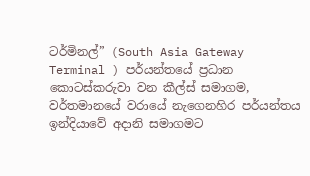ටර්මිනල්” (South Asia Gateway Terminal ) පර්යන්තයේ ප්‍රධාන කොටස්කරුවා වන කීල්ස් සමාගම, වර්තමානයේ වරායේ නැගෙනහිර පර්යන්තය ඉන්දියාවේ අදානි සමාගමට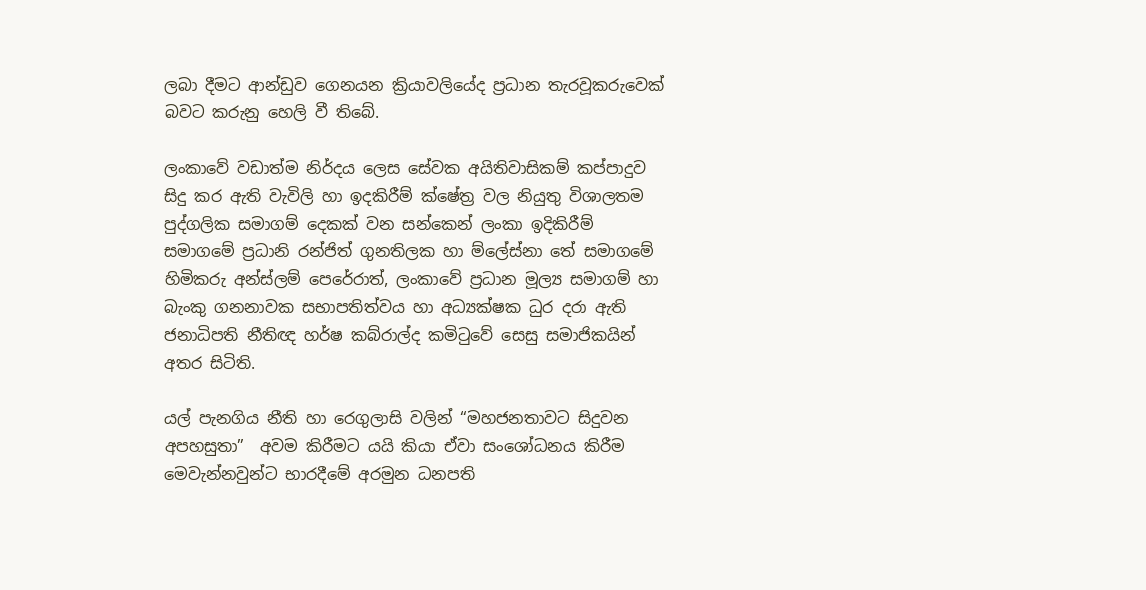ලබා දීමට ආන්ඩුව ගෙනයන ක්‍රියාවලියේද ප්‍රධාන තැරවූකරුවෙක් බවට කරුනු හෙලි වී තිබේ.

ලංකාවේ වඩාත්ම නිර්දය ලෙස සේවක අයිතිවාසිකම් කප්පාදුව සිදු කර ඇති වැවිලි හා ඉදකිරීම් ක්ෂේත්‍ර වල නියුතු විශාලතම පුද්ගලික සමාගම් දෙකක් වන සන්කෙන් ලංකා ඉදිකිරීම් සමාගමේ ප්‍රධානි රන්ජිත් ගුනතිලක හා ම්ලේස්නා තේ සමාගමේ හිමිකරු අන්ස්ලම් පෙරේරාත්, ලංකාවේ ප්‍රධාන මූල්‍ය සමාගම් හා බැංකු ගනනාවක සභාපතිත්වය හා අධ්‍යක්ෂක ධුර දරා ඇති ජනාධිපති නීතිඥ හර්ෂ කබ්රාල්ද කමිටුවේ සෙසු සමාජිකයින් අතර සිටිති.

යල් පැනගිය නීති හා රෙගුලාසි වලින් “මහජනතාවට සිදුවන අපහසුතා”  අවම කිරීමට යයි කියා ඒවා සංශෝධනය කිරීම මෙවැන්නවුන්ට භාරදීමේ අරමුන ධනපති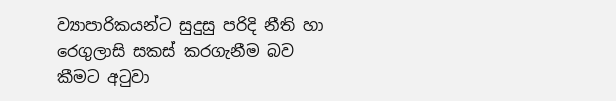ව්‍යාපාරිකයන්ට සුදුසු පරිදි නීති හා රෙගුලාසි සකස් කරගැනීම බව කීමට අටුවා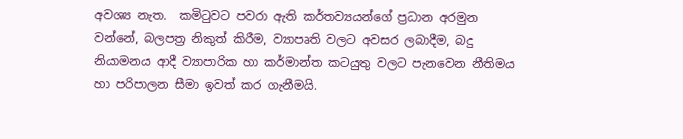අවශ්‍ය නැත.  කමිටුවට පවරා ඇති කර්තව්‍යයන්ගේ ප්‍රධාන අරමුන වන්නේ, බලපත්‍ර නිකුත් කිරීම, ව්‍යාපෘති වලට අවසර ලබාදීම, බදු නියාමනය ආදී ව්‍යාපාරික හා කර්මාන්ත කටයුතු වලට පැනවෙන නීතිමය හා පරිපාලන සීමා ඉවත් කර ගැනීමයි.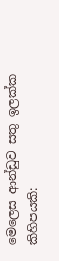මෙලෙස ආන්ඩුව සතු ඉලක්ක කිහිපයකි: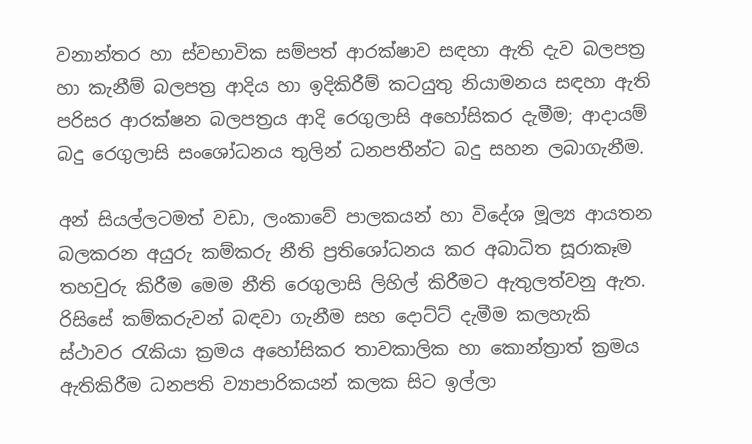වනාන්තර හා ස්වභාවික සම්පත් ආරක්ෂාව සඳහා ඇති දැව බලපත්‍ර හා කැනීම් බලපත්‍ර ආදිය හා ඉදිකිරීම් කටයුතු නියාමනය සඳහා ඇති පරිසර ආරක්ෂන බලපත්‍රය ආදි රෙගුලාසි අහෝසිකර දැමීම; ආදායම් බදු රෙගුලාසි සංශෝධනය තුලින් ධනපතීන්ට බදු සහන ලබාගැනීම.

අන් සියල්ලටමත් වඩා, ලංකාවේ පාලකයන් හා විදේශ මූල්‍ය ආයතන බලකරන අයුරු කම්කරු නීති ප්‍රතිශෝධනය කර අබාධිත සූරාකෑම තහවුරු කිරීම මෙම නීති රෙගුලාසි ලිහිල් කිරීමට ඇතුලත්වනු ඇත. රිසිසේ කම්කරුවන් බඳවා ගැනීම සහ දොට්ට් දැමීම කලහැකි ස්ථාවර රැකියා ක්‍රමය අහෝසිකර තාවකාලික හා කොන්ත්‍රාත් ක්‍රමය ඇතිකිරීම ධනපති ව්‍යාපාරිකයන් කලක සිට ඉල්ලා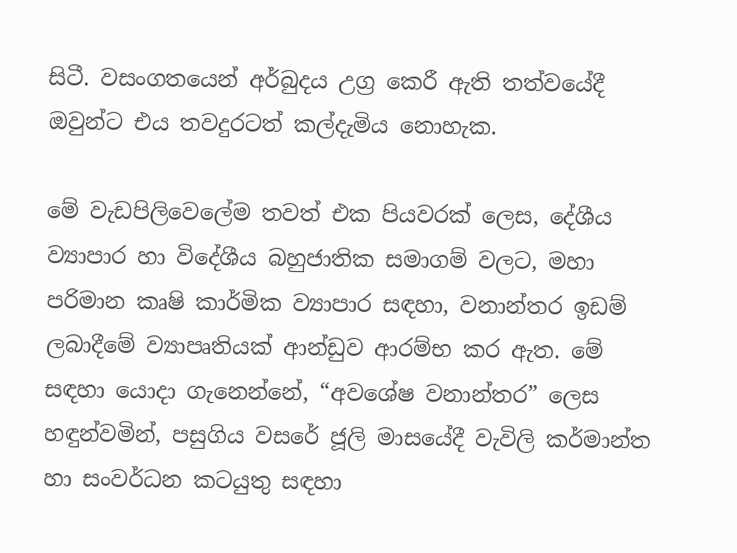සිටී. වසංගතයෙන් අර්බුදය උග්‍ර කෙරී ඇති තත්වයේදී ඔවුන්ට එය තවදුරටත් කල්දැමිය නොහැක.

මේ වැඩපිලිවෙලේම තවත් එක පියවරක් ලෙස, දේශීය ව්‍යාපාර හා විදේශීය බහුජාතික සමාගම් වලට, මහා පරිමාන කෘෂි කාර්මික ව්‍යාපාර සඳහා, වනාන්තර ඉඩම් ලබාදීමේ ව්‍යාපෘතියක් ආන්ඩුව ආරම්භ කර ඇත. මේ සඳහා යොදා ගැනෙන්නේ, “අවශේෂ වනාන්තර” ලෙස හඳුන්වමින්, පසුගිය වසරේ ජූලි මාසයේදී වැවිලි කර්මාන්ත හා සංවර්ධන කටයුතු සඳහා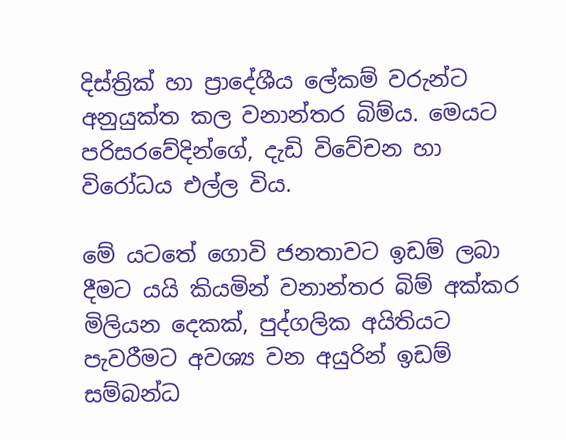දිස්ත්‍රික් හා ප්‍රාදේශීය ලේකම් වරුන්ට අනුයුක්ත කල වනාන්තර බිම්ය. මෙයට පරිසරවේදින්ගේ, දැඩි විවේචන හා විරෝධය එල්ල විය.

මේ යටතේ ගොවි ජනතාවට ඉඩම් ලබා දීමට යයි කියමින් වනාන්තර බිම් අක්කර මිලියන දෙකක්, පුද්ගලික අයිතියට පැවරීමට අවශ්‍ය වන අයුරින් ඉඩම් සම්බන්ධ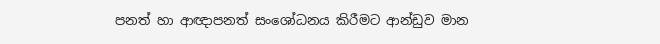පනත් හා ආඥාපනත් සංශෝධනය කිරීමට ආන්ඩුව මාන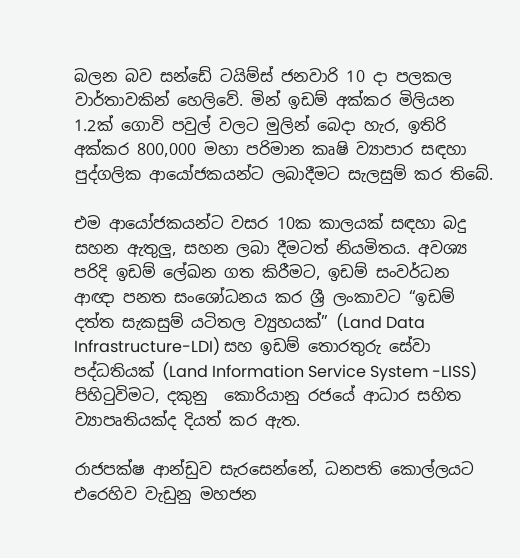බලන බව සන්ඩේ ටයිම්ස් ජනවාරි 10 දා පලකල වාර්තාවකින් හෙලිවේ. මින් ඉඩම් අක්කර මිලියන 1.2ක් ගොවි පවුල් වලට මුලින් බෙදා හැර, ඉතිරි අක්කර 800,000 මහා පරිමාන කෘෂි ව්‍යාපාර සඳහා පුද්ගලික ආයෝජකයන්ට ලබාදීමට සැලසුම් කර තිබේ.

එම ආයෝජකයන්ට වසර 10ක කාලයක් සඳහා බදු සහන ඇතුලු, සහන ලබා දීමටත් නියමිතය. අවශ්‍ය පරිදි ඉඩම් ලේඛන ගත කිරීමට, ඉඩම් සංවර්ධන ආඥා පනත සංශෝධනය කර ශ්‍රී ලංකාවට “ඉඩම් දත්ත සැකසුම් යටිතල ව්‍යුහයක්” (Land Data Infrastructure-LDI) සහ ඉඩම් තොරතුරු සේවා පද්ධතියක් (Land Information Service System -LISS) පිහිටුවිමට, දකුනු  කොරියානු රජයේ ආධාර සහිත ව්‍යාපෘතියක්ද දියත් කර ඇත.

රාජපක්ෂ ආන්ඩුව සැරසෙන්නේ, ධනපති කොල්ලයට එරෙහිව වැඩුනු මහජන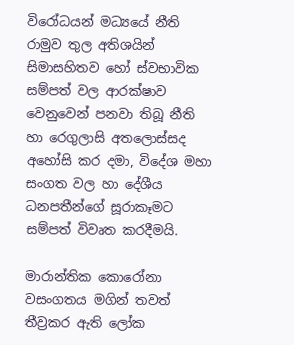විරෝධයන් මධ්‍යයේ නීති රාමුව තුල අතිශයින් සිමාසහිතව හෝ ස්වභාවික සම්පත් වල ආරක්ෂාව වෙනුවෙන් පනවා තිබූ නීති හා රෙගුලාසි අතලොස්සද අහෝසි කර දමා, විදේශ මහා සංගත වල හා දේශීය ධනපතීන්ගේ සූරාකෑමට සම්පත් විවෘත කරදීමයි.

මාරාන්තික කොරෝනා වසංගතය මගින් තවත් තීව්‍රකර ඇති ලෝක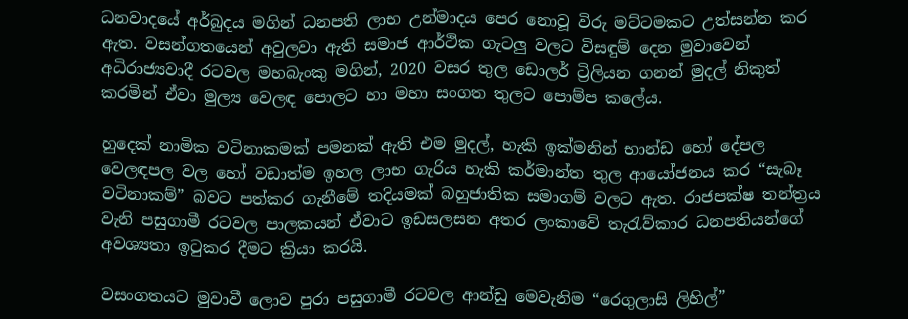ධනවාදයේ අර්බුදය මගින් ධනපති ලාභ උන්මාදය පෙර නොවූ විරු මට්ටමකට උත්සන්න කර ඇත. වසන්ගතයෙන් අවුලවා ඇති සමාජ ආර්ථික ගැටලු වලට විසඳුම් දෙන මුවාවෙන් අධිරාජ්‍යවාදී රටවල මහබැංකු මගින්, 2020 වසර තුල ඩොලර් ට්‍රිලියන ගනන් මුදල් නිකුත් කරමින් ඒවා මුල්‍ය වෙලඳ පොලට හා මහා සංගත තුලට පොම්ප කලේය.

හුදෙක් නාමික වටිනාකමක් පමනක් ඇති එම මුදල්, හැකි ඉක්මනින් භාන්ඩ හෝ දේපල වෙලඳපල වල හෝ වඩාත්ම ඉහල ලාභ ගැරිය හැකි කර්මාන්ත තුල ආයෝජනය කර “සැබෑ වටිනාකම්” බවට පත්කර ගැනීමේ තදියමක් බහුජාතික සමාගම් වලට ඇත. රාජපක්ෂ තන්ත්‍රය වැනි පසුගාමී රටවල පාලකයන් ඒවාට ඉඩසලසන අතර ලංකාවේ තැරැව්කාර ධනපතියන්ගේ අවශ්‍යතා ඉටුකර දීමට ක්‍රියා කරයි.

වසංගතයට මුවාවී ලොව පුරා පසුගාමී රටවල ආන්ඩු මෙවැනිම “රෙගුලාසි ලිහිල්”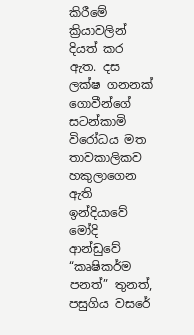කිරීමේ ක්‍රියාවලින් දියත් කර ඇත. දස ලක්ෂ ගනනක් ගොවීන්ගේ සටන්කාමි විරෝධය මත තාවකාලිකව හකුලාගෙන ඇති ඉන්දියාවේ මෝදි ආන්ඩුවේ “කෘෂිකර්ම පනත්” තුනත්, පසුගිය වසරේ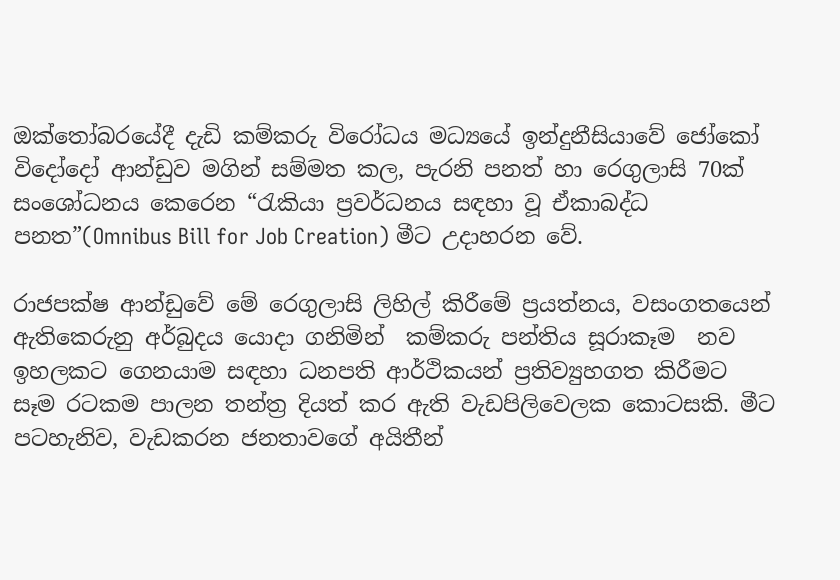ඔක්තෝබරයේදී දැඩි කම්කරු විරෝධය මධ්‍යයේ ඉන්දුනීසියාවේ ජෝකෝ විදෝදෝ ආන්ඩුව මගින් සම්මත කල, පැරනි පනත් හා රෙගුලාසි 70ක් සංශෝධනය කෙරෙන “රැකියා ප්‍රවර්ධනය සඳහා වූ ඒකාබද්ධ පනත”(Omnibus Bill for Job Creation) මීට උදාහරන වේ.

රාජපක්ෂ ආන්ඩුවේ මේ රෙගුලාසි ලිහිල් කිරීමේ ප්‍රයත්නය, වසංගතයෙන් ඇතිකෙරුනු අර්බුදය යොදා ගනිමින්  කම්කරු පන්තිය සූරාකෑම  නව ඉහලකට ගෙනයාම සඳහා ධනපති ආර්ථිකයන් ප්‍රතිව්‍යුහගත කිරීමට  සෑම රටකම පාලන තන්ත්‍ර දියත් කර ඇති වැඩපිලිවෙලක කොටසකි. මීට පටහැනිව, වැඩකරන ජනතාවගේ අයිතීන්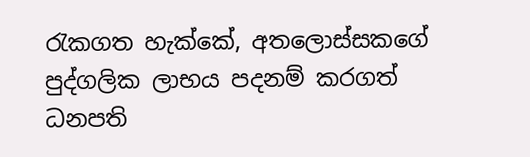රැකගත හැක්කේ, අතලොස්සකගේ පුද්ගලික ලාභය පදනම් කරගත් ධනපති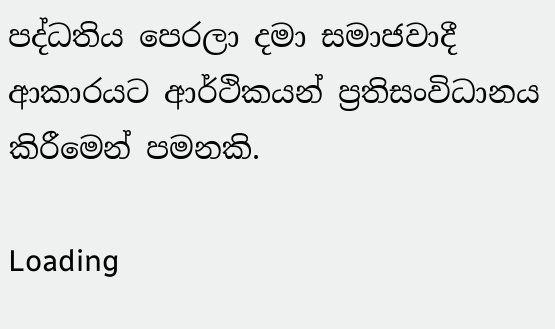පද්ධතිය පෙරලා දමා සමාජවාදී ආකාරයට ආර්ථිකයන් ප්‍රතිසංවිධානය කිරීමෙන් පමනකි.

Loading